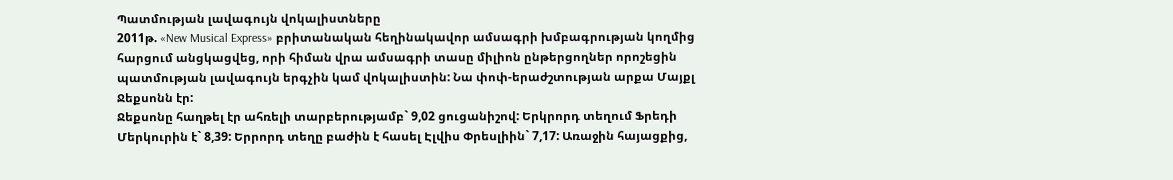Պատմության լավագույն վոկալիստները
2011թ. «New Musical Express» բրիտանական հեղինակավոր ամսագրի խմբագրության կողմից հարցում անցկացվեց, որի հիման վրա ամսագրի տասը միլիոն ընթերցողներ որոշեցին պատմության լավագույն երգչին կամ վոկալիստին: Նա փոփ-երաժշտության արքա Մայքլ Ջեքսոնն էր:
Ջեքսոնը հաղթել էր ահռելի տարբերությամբ` 9,02 ցուցանիշով: Երկրորդ տեղում Ֆրեդի Մերկուրին է` 8,39: Երրորդ տեղը բաժին է հասել Էլվիս Փրեսլիին` 7,17: Առաջին հայացքից,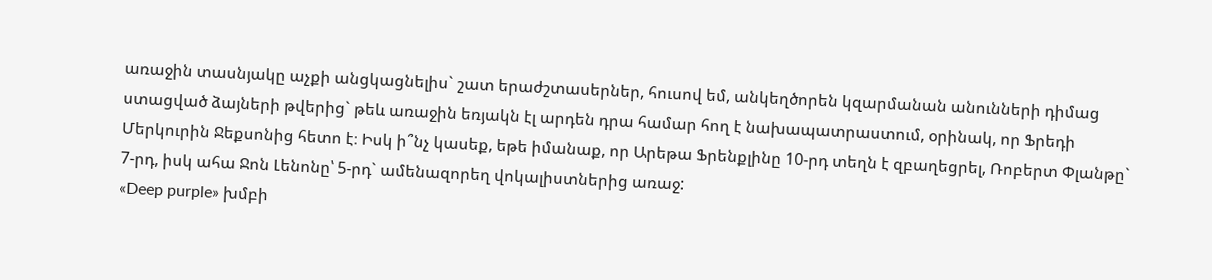առաջին տասնյակը աչքի անցկացնելիս` շատ երաժշտասերներ, հուսով եմ, անկեղծորեն կզարմանան անունների դիմաց ստացված ձայների թվերից` թեև առաջին եռյակն էլ արդեն դրա համար հող է նախապատրաստում, օրինակ, որ Ֆրեդի Մերկուրին Ջեքսոնից հետո է։ Իսկ ի՞նչ կասեք, եթե իմանաք, որ Արեթա Ֆրենքլինը 10-րդ տեղն է զբաղեցրել, Ռոբերտ Փլանթը` 7-րդ, իսկ ահա Ջոն Լենոնը՝ 5-րդ` ամենազորեղ վոկալիստներից առաջ:
«Deep purple» խմբի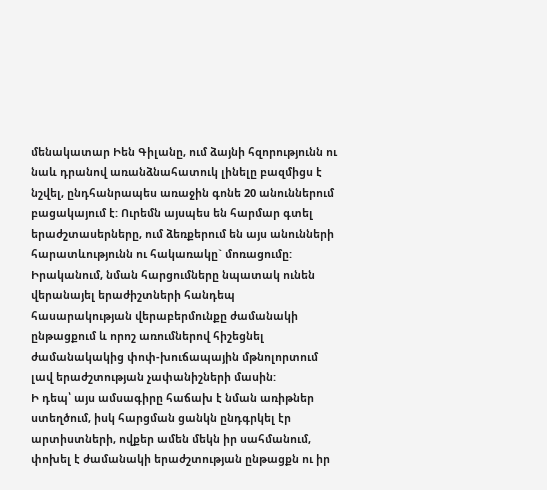մենակատար Իեն Գիլանը, ում ձայնի հզորությունն ու նաև դրանով առանձնահատուկ լինելը բազմիցս է նշվել, ընդհանրապես առաջին գոնե 20 անուններում բացակայում է: Ուրեմն այսպես են հարմար գտել երաժշտասերները, ում ձեռքերում են այս անունների հարատևությունն ու հակառակը` մոռացումը:
Իրականում, նման հարցումները նպատակ ունեն վերանայել երաժիշտների հանդեպ հասարակության վերաբերմունքը ժամանակի ընթացքում և որոշ առումներով հիշեցնել ժամանակակից փոփ-խուճապային մթնոլորտում լավ երաժշտության չափանիշների մասին:
Ի դեպ՝ այս ամսագիրը հաճախ է նման առիթներ ստեղծում, իսկ հարցման ցանկն ընդգրկել էր արտիստների, ովքեր ամեն մեկն իր սահմանում, փոխել է ժամանակի երաժշտության ընթացքն ու իր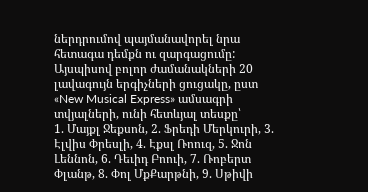ներդրումով պայմանավորել նրա հետագա դեմքն ու զարգացումը: Այսպիսով բոլոր ժամանակների 20 լավագույն երգիչների ցուցակը, ըստ «New Musical Express» ամսագրի տվյալների, ունի հետևյալ տեսքը՝
1. Մայքլ Ջեքսոն, 2. Ֆրեդի Մերկուրի, 3. Էլվիս Փրեսլի, 4. Էքսլ Ռոուզ, 5. Ջոն Լեննոն, 6. Դեւիդ Բոուի, 7. Ռոբերտ Փլանթ, 8. Փոլ ՄքՔարթնի, 9. Սթիվի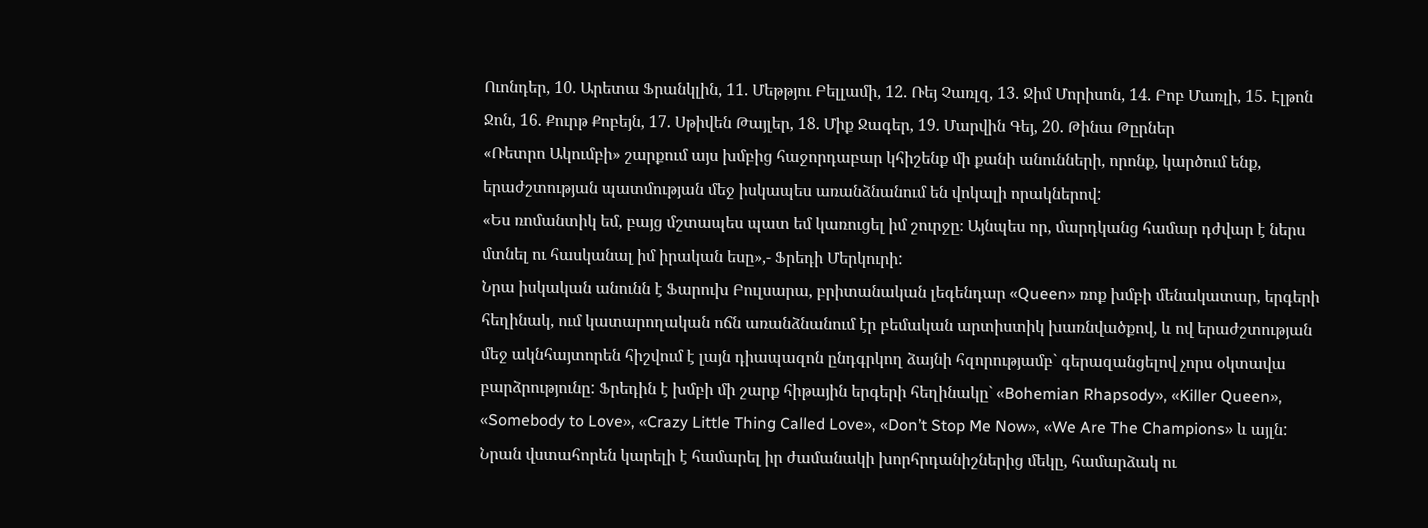Ուոնդեր, 10. Արետա Ֆրանկլին, 11. Մեթթյու Բելլամի, 12. Ռեյ Չառլզ, 13. Ջիմ Մորիսոն, 14. Բոբ Մառլի, 15. Էլթոն Ջոն, 16. Քուրթ Քոբեյն, 17. Սթիվեն Թայլեր, 18. Միք Ջագեր, 19. Մարվին Գեյ, 20. Թինա Թըրներ
«Ռետրո Ակումբի» շարքում այս խմբից հաջորդաբար կհիշենք մի քանի անունների, որոնք, կարծում ենք, երաժշտության պատմության մեջ իսկապես առանձնանում են վոկալի որակներով:
«Ես ռոմանտիկ եմ, բայց մշտապես պատ եմ կառուցել իմ շուրջը։ Այնպես որ, մարդկանց համար դժվար է ներս մտնել ու հասկանալ իմ իրական եսը»,- Ֆրեդի Մերկուրի:
Նրա իսկական անունն է Ֆարուխ Բուլսարա, բրիտանական լեգենդար «Queen» ռոք խմբի մենակատար, երգերի հեղինակ, ում կատարողական ոճն առանձնանում էր բեմական արտիստիկ խառնվածքով, և ով երաժշտության մեջ ակնհայտորեն հիշվում է լայն դիապազոն ընդգրկող ձայնի հզորությամբ` գերազանցելով չորս օկտավա բարձրությունը: Ֆրեդին է խմբի մի շարք հիթային երգերի հեղինակը` «Bohemian Rhapsody», «Killer Queen», «Somebody to Love», «Crazy Little Thing Called Love», «Don’t Stop Me Now», «We Are The Champions» և այլն: Նրան վստահորեն կարելի է համարել իր ժամանակի խորհրդանիշներից մեկը, համարձակ ու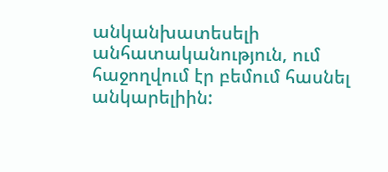անկանխատեսելի անհատականություն, ում հաջողվում էր բեմում հասնել անկարելիին: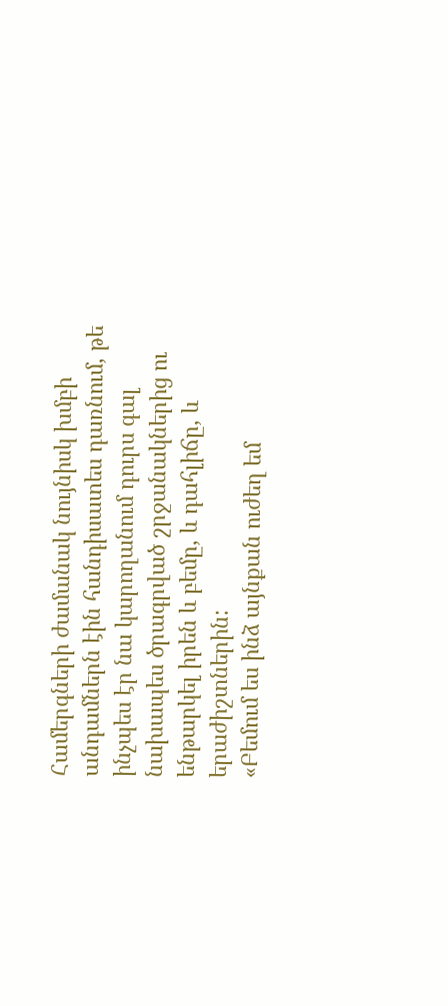Համերգների ժամանակ նույնիսկ խմբի անդամներն էին հանդիսատես դառնում, թե ինչպես էր նա կարողանում դուրս գալ նախապես ծրագրված շրջանակներից ու ենթարկել իրեն և բեմը, և դահլիճը, և երաժիշտներին:
«Բեմում ես ինձ այնքան ուժեղ եմ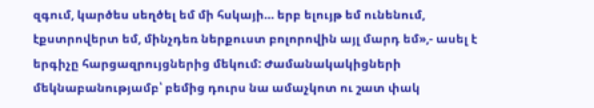զգում, կարծես սեղծել եմ մի հսկայի… երբ ելույթ եմ ունենում, էքստրովերտ եմ, մինչդեռ ներքուստ բոլորովին այլ մարդ եմ»,- ասել է երգիչը հարցազրույցներից մեկում: Ժամանակակիցների մեկնաբանությամբ՝ բեմից դուրս նա ամաչկոտ ու շատ փակ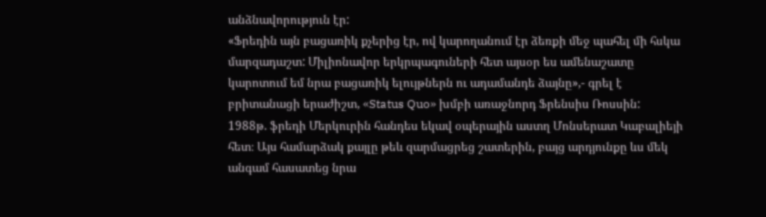անձնավորություն էր:
«Ֆրեդին այն բացառիկ քչերից էր, ով կարողանում էր ձեռքի մեջ պահել մի հսկա մարզադաշտ: Միլիոնավոր երկրպագուների հետ այսօր ես ամենաշատը կարոտում եմ նրա բացառիկ ելույթներն ու ադամանդե ձայնը»,- գրել է բրիտանացի երաժիշտ, «Status Quo» խմբի առաջնորդ Ֆրենսիս Ռոսսին:
1988թ. ֆրեդի Մերկուրին հանդես եկավ օպերային աստղ Մոնսերատ Կաբալիեյի հետ։ Այս համարձակ քայլը թեև զարմացրեց շատերին, բայց արդյունքը ևս մեկ անգամ հասատեց նրա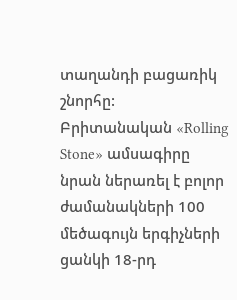տաղանդի բացառիկ շնորհը:
Բրիտանական «Rolling Stone» ամսագիրը նրան ներառել է բոլոր ժամանակների 100 մեծագույն երգիչների ցանկի 18-րդ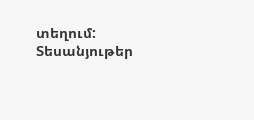տեղում:
Տեսանյութեր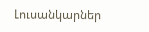Լուսանկարներ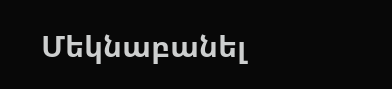Մեկնաբանել